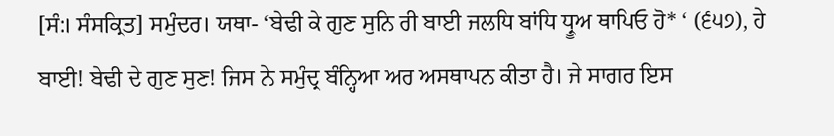[ਸੰ:। ਸੰਸਕ੍ਰਿਤ] ਸਮੁੰਦਰ। ਯਥਾ- ‘ਬੇਢੀ ਕੇ ਗੁਣ ਸੁਨਿ ਰੀ ਬਾਈ ਜਲਧਿ ਬਾਂਧਿ ਧ੍ਰੂਅ ਥਾਪਿਓ ਹੋ* ‘ (੬੫੭), ਹੇ ਬਾਈ! ਬੇਢੀ ਦੇ ਗੁਣ ਸੁਣ! ਜਿਸ ਨੇ ਸਮੁੰਦ੍ਰ ਬੰਨ੍ਹਿਆ ਅਰ ਅਸਥਾਪਨ ਕੀਤਾ ਹੈ। ਜੇ ਸਾਗਰ ਇਸ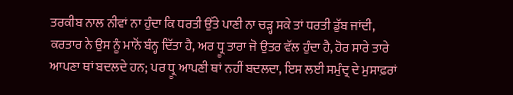ਤਰਕੀਬ ਨਾਲ ਨੀਵਾਂ ਨਾ ਹੁੰਦਾ ਕਿ ਧਰਤੀ ਉੱਤੇ ਪਾਣੀ ਨਾ ਚੜ੍ਹ ਸਕੇ ਤਾਂ ਧਰਤੀ ਡੁੱਬ ਜਾਂਦੀ, ਕਰਤਾਰ ਨੇ ਉਸ ਨੂੰ ਮਾਨੋਂ ਬੰਨ੍ਹ ਦਿੱਤਾ ਹੈ, ਅਰ ਧ੍ਰੂ ਤਾਰਾ ਜੋ ਉਤਰ ਵੱਲ ਹੁੰਦਾ ਹੈ, ਹੋਰ ਸਾਰੇ ਤਾਰੇ ਆਪਣਾ ਥਾਂ ਬਦਲਦੇ ਹਨ; ਪਰ ਧ੍ਰੂ ਆਪਣੀ ਥਾਂ ਨਹੀਂ ਬਦਲਦਾ, ਇਸ ਲਈ ਸਮੁੰਦ੍ਰ ਦੇ ਮੁਸਾਫ਼ਰਾਂ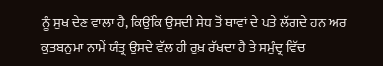ਨੂੰ ਸੁਖ ਦੇਣ ਵਾਲਾ ਹੈ, ਕਿਉਂਕਿ ਉਸਦੀ ਸੇਧ ਤੋਂ ਥਾਵਾਂ ਦੇ ਪਤੇ ਲੱਗਦੇ ਹਨ ਅਰ ਕੁਤਬਨੁਮਾ ਨਾਮੇਂ ਯੰਤ੍ਰ ਉਸਦੇ ਵੱਲ ਹੀ ਰੁਖ਼ ਰੱਖਦਾ ਹੈ ਤੇ ਸਮੁੰਦ੍ਰ ਵਿੱਚ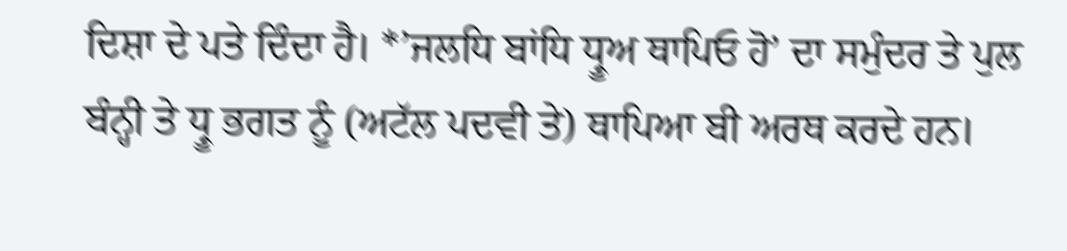ਦਿਸ਼ਾ ਦੇ ਪਤੇ ਦਿੰਦਾ ਹੈ। *’ਜਲਧਿ ਬਾਂਧਿ ਧ੍ਰੂਅ ਥਾਪਿਓ ਹੋ’ ਦਾ ਸਮੁੰਦਰ ਤੇ ਪੁਲ ਬੰਨ੍ਹੀ ਤੇ ਧ੍ਰੂ ਭਗਤ ਨੂੰ (ਅਟੱਲ ਪਦਵੀ ਤੇ) ਥਾਪਿਆ ਬੀ ਅਰਥ ਕਰਦੇ ਹਨ।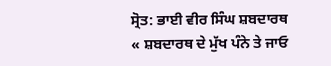ਸ੍ਰੋਤ: ਭਾਈ ਵੀਰ ਸਿੰਘ ਸ਼ਬਦਾਰਥ
« ਸ਼ਬਦਾਰਥ ਦੇ ਮੁੱਖ ਪੰਨੇ ਤੇ ਜਾਓ